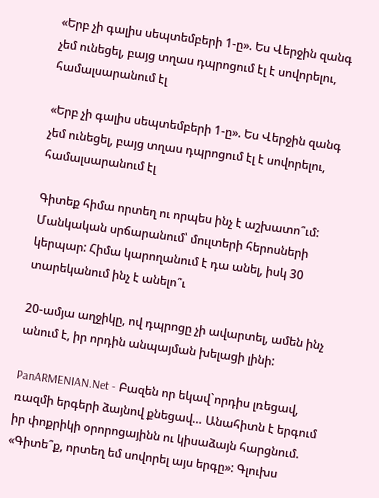«Երբ չի գալիս սեպտեմբերի 1-ը». Ես Վերջին զանգ չեմ ունեցել, բայց տղաս դպրոցում էլ է սովորելու, համալսարանում էլ

«Երբ չի գալիս սեպտեմբերի 1-ը». Ես Վերջին զանգ չեմ ունեցել, բայց տղաս դպրոցում էլ է սովորելու, համալսարանում էլ

Գիտեք հիմա որտեղ ու որպես ինչ է աշխատո՞ւմ: Մանկական սրճարանում՝ մուլտերի հերոսների կերպար: Հիմա կարողանում է դա անել, իսկ 30 տարեկանում ինչ է անելո՞ւ

20-ամյա աղջիկը, ով դպրոցը չի ավարտել, ամեն ինչ անում է, իր որդին անպայման խելացի լինի:

PanARMENIAN.Net - Բազեն որ եկավ`որդիս լռեցավ, ռազմի երգերի ձայնով քնեցավ… Անահիտն է երգում իր փոքրիկի օրորոցայինն ու կիսաձայն հարցնում. «Գիտե՞ք, որտեղ եմ սովորել այս երգը»: Գլուխս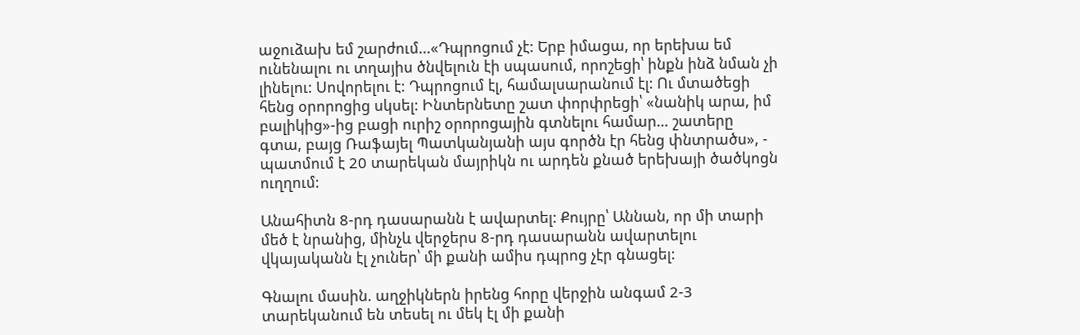աջուձախ եմ շարժում...«Դպրոցում չէ: Երբ իմացա, որ երեխա եմ ունենալու ու տղայիս ծնվելուն էի սպասում, որոշեցի՝ ինքն ինձ նման չի լինելու: Սովորելու է: Դպրոցում էլ, համալսարանում էլ: Ու մտածեցի հենց օրորոցից սկսել: Ինտերնետը շատ փորփրեցի՝ «նանիկ արա, իմ բալիկից»-ից բացի ուրիշ օրորոցային գտնելու համար… շատերը գտա, բայց Ռաֆայել Պատկանյանի այս գործն էր հենց փնտրածս», - պատմում է 20 տարեկան մայրիկն ու արդեն քնած երեխայի ծածկոցն ուղղում:

Անահիտն 8-րդ դասարանն է ավարտել: Քույրը՝ Աննան, որ մի տարի մեծ է նրանից, մինչև վերջերս 8-րդ դասարանն ավարտելու վկայականն էլ չուներ՝ մի քանի ամիս դպրոց չէր գնացել:

Գնալու մասին. աղջիկներն իրենց հորը վերջին անգամ 2-3 տարեկանում են տեսել ու մեկ էլ մի քանի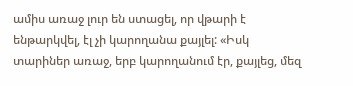ամիս առաջ լուր են ստացել, որ վթարի է ենթարկվել, էլ չի կարողանա քայլել: «Իսկ տարիներ առաջ, երբ կարողանում էր, քայլեց, մեզ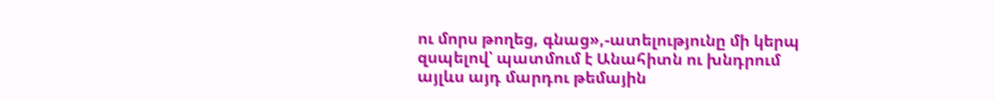ու մորս թողեց, գնաց»,-ատելությունը մի կերպ զսպելով՝ պատմում է Անահիտն ու խնդրում այլևս այդ մարդու թեմային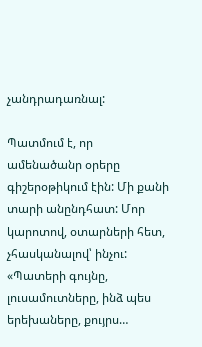չանդրադառնալ:

Պատմում է, որ ամենածանր օրերը գիշերօթիկում էին: Մի քանի տարի անընդհատ: Մոր կարոտով, օտարների հետ, չհասկանալով՝ ինչու: «Պատերի գույնը, լուսամուտները, ինձ պես երեխաները, քույրս…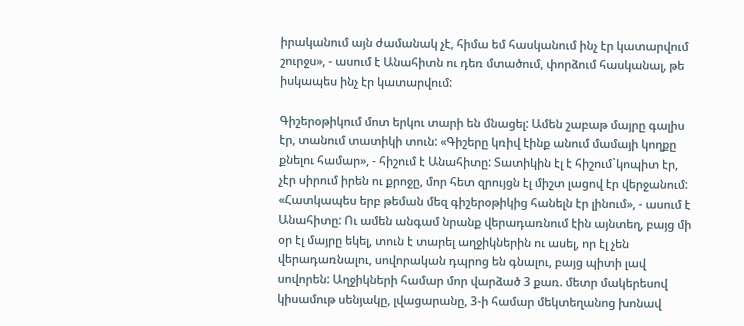իրականում այն ժամանակ չէ, հիմա եմ հասկանում ինչ էր կատարվում շուրջս», - ասում է Անահիտն ու դեռ մտածում, փորձում հասկանալ, թե իսկապես ինչ էր կատարվում:

Գիշերօթիկում մոտ երկու տարի են մնացել: Ամեն շաբաթ մայրը գալիս էր, տանում տատիկի տուն: «Գիշերը կռիվ էինք անում մամայի կողքը քնելու համար», - հիշում է Անահիտը: Տատիկին էլ է հիշում`կոպիտ էր, չէր սիրում իրեն ու քրոջը, մոր հետ զրույցն էլ միշտ լացով էր վերջանում: «Հատկապես երբ թեման մեզ գիշերօթիկից հանելն էր լինում», - ասում է Անահիտը: Ու ամեն անգամ նրանք վերադառնում էին այնտեղ, բայց մի օր էլ մայրը եկել, տուն է տարել աղջիկներին ու ասել, որ էլ չեն վերադառնալու, սովորական դպրոց են գնալու, բայց պիտի լավ սովորեն: Աղջիկների համար մոր վարձած 3 քառ. մետր մակերեսով կիսամութ սենյակը, լվացարանը, 3-ի համար մեկտեղանոց խոնավ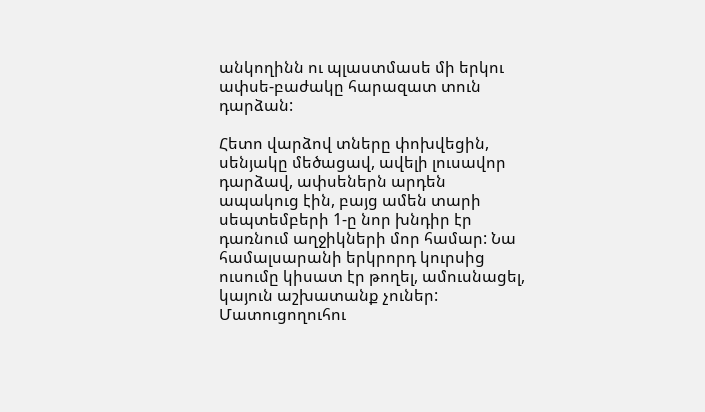անկողինն ու պլաստմասե մի երկու ափսե-բաժակը հարազատ տուն դարձան:

Հետո վարձով տները փոխվեցին, սենյակը մեծացավ, ավելի լուսավոր դարձավ, ափսեներն արդեն ապակուց էին, բայց ամեն տարի սեպտեմբերի 1-ը նոր խնդիր էր դառնում աղջիկների մոր համար: Նա համալսարանի երկրորդ կուրսից ուսումը կիսատ էր թողել, ամուսնացել, կայուն աշխատանք չուներ: Մատուցողուհու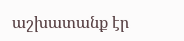աշխատանք էր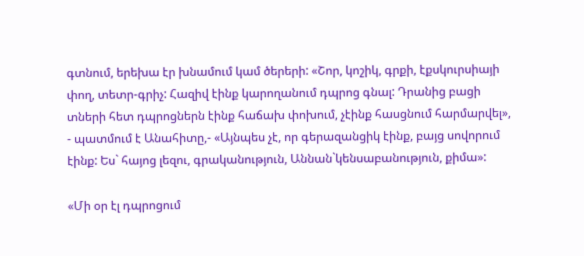գտնում, երեխա էր խնամում կամ ծերերի: «Շոր, կոշիկ, գրքի, էքսկուրսիայի փող, տետր-գրիչ: Հազիվ էինք կարողանում դպրոց գնալ: Դրանից բացի տների հետ դպրոցներն էինք հաճախ փոխում, չէինք հասցնում հարմարվել», - պատմում է Անահիտը,- «Այնպես չէ, որ գերազանցիկ էինք, բայց սովորում էինք: Ես` հայոց լեզու, գրականություն, Աննան`կենսաբանություն, քիմա»:

«Մի օր էլ դպրոցում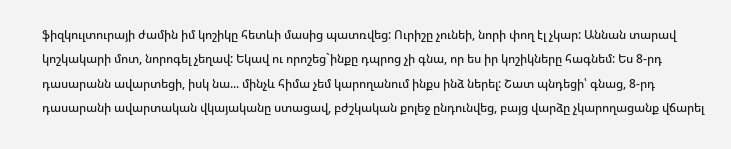ֆիզկուլտուրայի ժամին իմ կոշիկը հետևի մասից պատռվեց: Ուրիշը չունեի, նորի փող էլ չկար: Աննան տարավ կոշկակարի մոտ, նորոգել չեղավ: Եկավ ու որոշեց`ինքը դպրոց չի գնա, որ ես իր կոշիկները հագնեմ: Ես 8-րդ դասարանն ավարտեցի, իսկ նա... մինչև հիմա չեմ կարողանում ինքս ինձ ներել: Շատ պնդեցի՝ գնաց, 8-րդ դասարանի ավարտական վկայականը ստացավ, բժշկական քոլեջ ընդունվեց, բայց վարձը չկարողացանք վճարել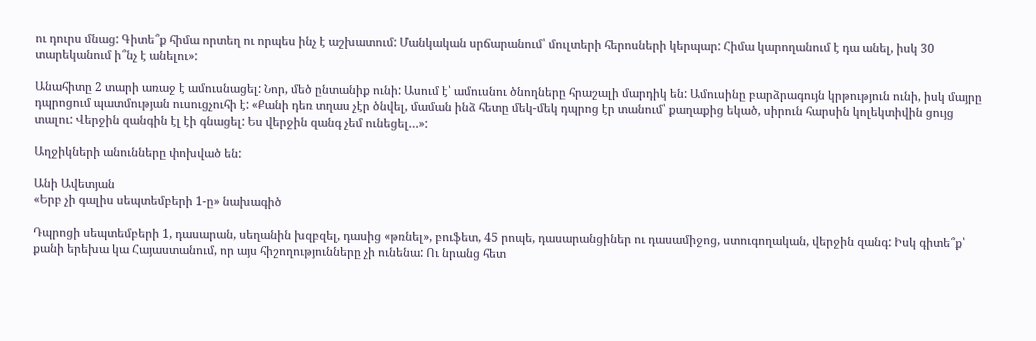ու դուրս մնաց: Գիտե՞ք հիմա որտեղ ու որպես ինչ է աշխատում: Մանկական սրճարանում՝ մուլտերի հերոսների կերպար: Հիմա կարողանում է դա անել, իսկ 30 տարեկանում ի՞նչ է անելու»:

Անահիտը 2 տարի առաջ է ամուսնացել: Նոր, մեծ ընտանիք ունի: Ասում է՝ ամուսնու ծնողները հրաշալի մարդիկ են: Ամուսինը բարձրագույն կրթություն ունի, իսկ մայրը դպրոցում պատմության ուսուցչուհի է: «Քանի դեռ տղաս չէր ծնվել, մաման ինձ հետը մեկ-մեկ դպրոց էր տանում՝ քաղաքից եկած, սիրուն հարսին կոլեկտիվին ցույց տալու: Վերջին զանգին էլ էի գնացել: Ես վերջին զանգ չեմ ունեցել…»:

Աղջիկների անունները փոխված են:

Անի Ավետյան
«Երբ չի գալիս սեպտեմբերի 1-ը» նախագիծ

Դպրոցի սեպտեմբերի 1, դասարան, սեղանին խզբզել, դասից «թռնել», բուֆետ, 45 րոպե, դասարանցիներ ու դասամիջոց, ստուգողական, վերջին զանգ: Իսկ գիտե՞ք՝ քանի երեխա կա Հայաստանում, որ այս հիշողությունները չի ունենա: Ու նրանց հետ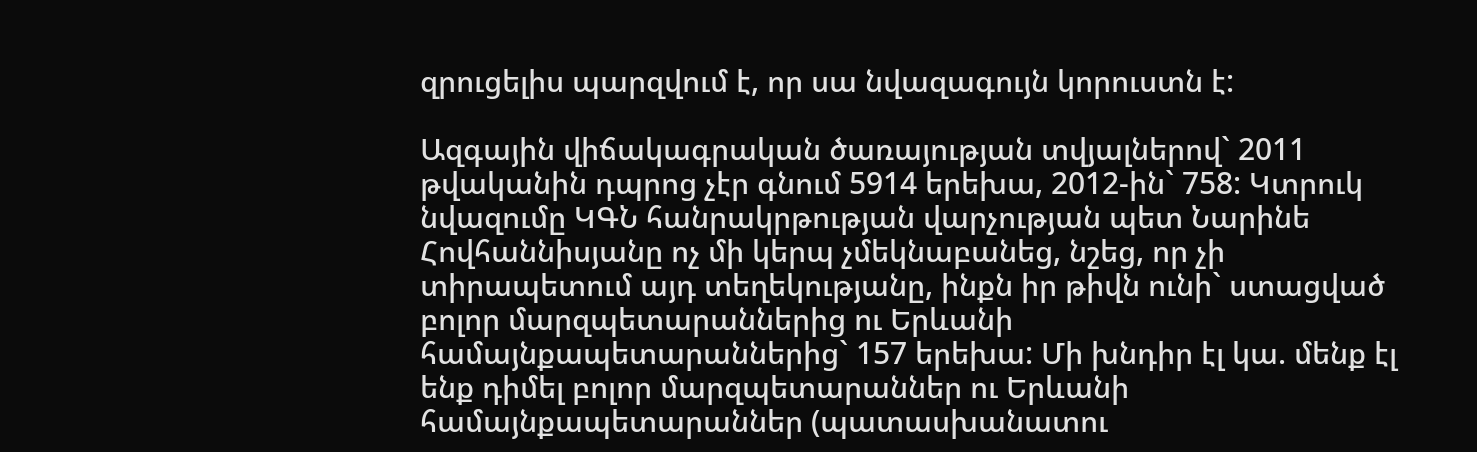զրուցելիս պարզվում է, որ սա նվազագույն կորուստն է:

Ազգային վիճակագրական ծառայության տվյալներով` 2011 թվականին դպրոց չէր գնում 5914 երեխա, 2012-ին` 758: Կտրուկ նվազումը ԿԳՆ հանրակրթության վարչության պետ Նարինե Հովհաննիսյանը ոչ մի կերպ չմեկնաբանեց, նշեց, որ չի տիրապետում այդ տեղեկությանը, ինքն իր թիվն ունի` ստացված բոլոր մարզպետարաններից ու Երևանի համայնքապետարաններից` 157 երեխա: Մի խնդիր էլ կա. մենք էլ ենք դիմել բոլոր մարզպետարաններ ու Երևանի համայնքապետարաններ (պատասխանատու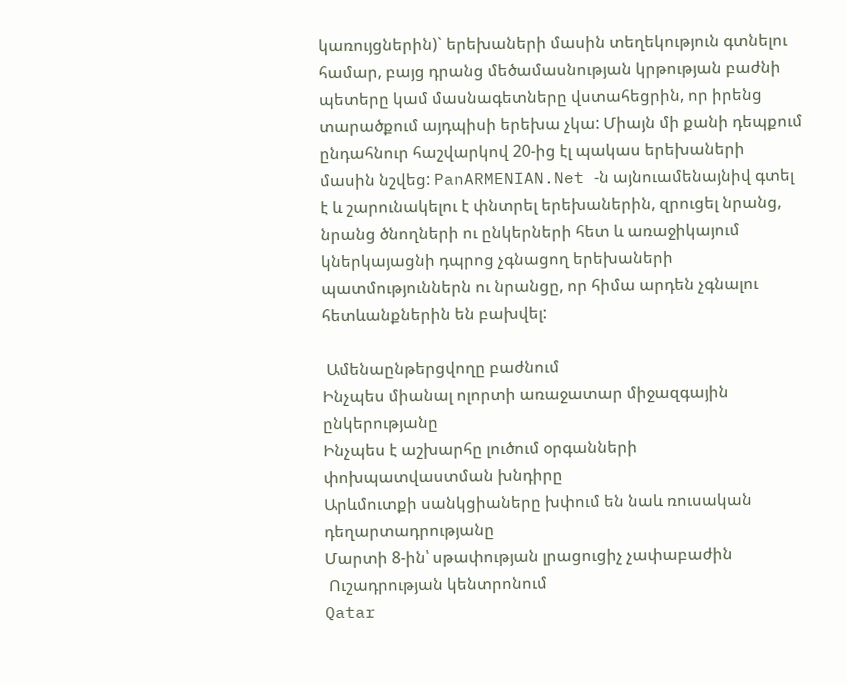կառույցներին)` երեխաների մասին տեղեկություն գտնելու համար, բայց դրանց մեծամասնության կրթության բաժնի պետերը կամ մասնագետները վստահեցրին, որ իրենց տարածքում այդպիսի երեխա չկա: Միայն մի քանի դեպքում ընդահնուր հաշվարկով 20-ից էլ պակաս երեխաների մասին նշվեց: PanARMENIAN.Net -ն այնուամենայնիվ գտել է և շարունակելու է փնտրել երեխաներին, զրուցել նրանց, նրանց ծնողների ու ընկերների հետ և առաջիկայում կներկայացնի դպրոց չգնացող երեխաների պատմություններն ու նրանցը, որ հիմա արդեն չգնալու հետևանքներին են բախվել:

 Ամենաընթերցվողը բաժնում
Ինչպես միանալ ոլորտի առաջատար միջազգային ընկերությանը
Ինչպես է աշխարհը լուծում օրգանների փոխպատվաստման խնդիրը
Արևմուտքի սանկցիաները խփում են նաև ռուսական դեղարտադրությանը
Մարտի 8-ին՝ սթափության լրացուցիչ չափաբաժին
 Ուշադրության կենտրոնում
Qatar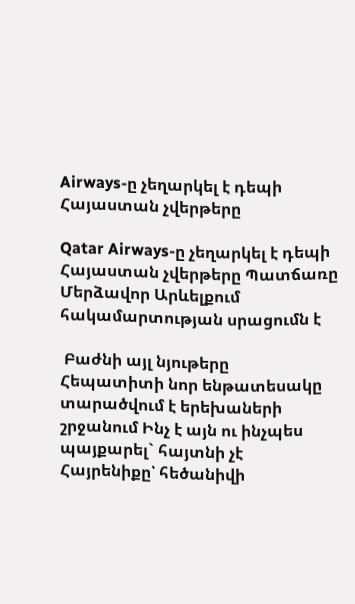Airways-ը չեղարկել է դեպի Հայաստան չվերթերը

Qatar Airways-ը չեղարկել է դեպի Հայաստան չվերթերը Պատճառը Մերձավոր Արևելքում հակամարտության սրացումն է

 Բաժնի այլ նյութերը
Հեպատիտի նոր ենթատեսակը տարածվում է երեխաների շրջանում Ինչ է այն ու ինչպես պայքարել` հայտնի չէ
Հայրենիքը՝ հեծանիվի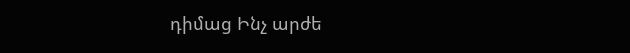դիմաց Ինչ արժե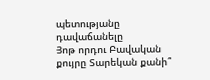պետությանը դավաճանելը
Յոթ որդու Բավական քույրը Տարեկան քանի՞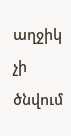աղջիկ չի ծնվում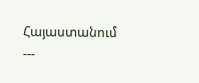Հայաստանում
---